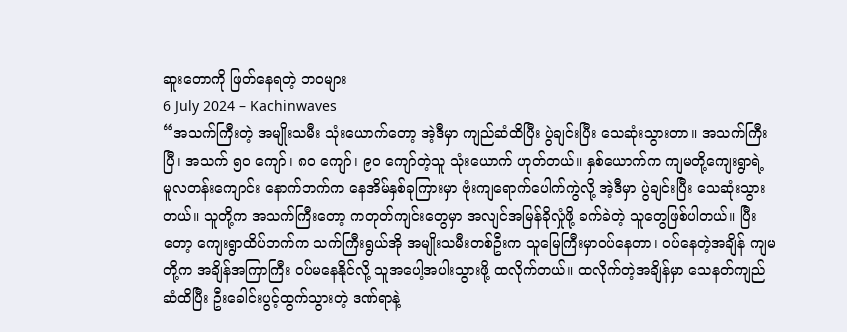ဆူးတောကို ဖြတ်နေရတဲ့ ဘဝများ
6 July 2024 – Kachinwaves
“အသက်ကြီးတဲ့ အမျိုးသမီး သုံးယောက်တော့ အဲ့ဒီမှာ ကျည်ဆံထိပြီး ပွဲချင်းပြီး သေဆုံးသွားတာ။ အသက်ကြီးပြီ၊ အသက် ၅၀ ကျော်၊ ၈၀ ကျော်၊ ၉၀ ကျော်တဲ့သူ သုံးယောက် ဟုတ်တယ်။ နှစ်ယောက်က ကျမတို့ကျေးရွာရဲ့ မူလတန်းကျောင်း နောက်ဘက်က နေအိမ်နှစ်ခုကြားမှာ ဗုံးကျရောက်ပေါက်ကွဲလို့ အဲ့ဒီမှာ ပွဲချင်းပြီး သေဆုံးသွားတယ်။ သူတို့က အသက်ကြီးတော့ ကတုတ်ကျင်းတွေမှာ အလျင်အမြန်ခိုလှုံဖို့ ခက်ခဲတဲ့ သူတွေဖြစ်ပါတယ်။ ပြီးတော့ ကျေးရွာထိပ်ဘက်က သက်ကြီးရွယ်အို အမျိုးသမီးတစ်ဦးက သူမြေကြီးမှာဝပ်နေတာ၊ ဝပ်နေတဲ့အချိန် ကျမတို့က အချိန်အကြာကြီး ဝပ်မနေနိုင်လို့ သူအပေါ့အပါးသွားဖို့ ထလိုက်တယ်။ ထလိုက်တဲ့အချိန်မှာ သေနတ်ကျည်ဆံထိပြီး ဦးခေါင်းပွင့်ထွက်သွားတဲ့ ဒဏ်ရာနဲ့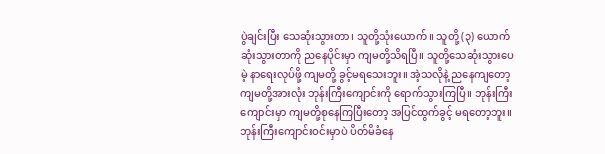ပွဲချင်းပြီး သေဆုံးသွားတာ၊ သူတို့သုံးယောက်။ သူတို့ (၃) ယောက်ဆုံးသွားတာကို ညနေပိုင်းမှာ ကျမတို့သိရပြီ။ သူတို့သေဆုံးသွားပေမဲ့ နာရေးလုပ်ဖို့ ကျမတို့ ခွင့်မရသေးဘူး။ အဲ့သလိုနဲ့ ညနေကျတော့ ကျမတို့အားလုံး ဘုန်းကြီးကျောင်းကို ရောက်သွားကြပြီ။ ဘုန်းကြီးကျောင်းမှာ ကျမတို့စုနေကြပြီးတော့ အပြင်ထွက်ခွင့် မရတော့ဘူး။ ဘုန်းကြီးကျောင်းဝင်းမှာပဲ ပိတ်မိခံနေ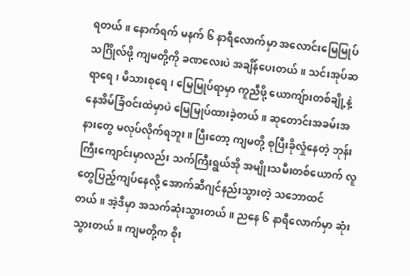ရတယ်။ နောက်ရက် မနက် ၆ နာရီလောက်မှာ အလောင်းမြေမြုပ်သင်္ဂြိုလ်ဖို့ ကျမတို့ကို ခဏလေးပဲ အချိန်ပေးတယ်။ သင်းအုပ်ဆရာရေ၊ မိသားစုရေ၊ မြေမြုပ်ရာမှာ ကူညီဖို့ ယောကျ်ားတစ်ချို့နဲ့ နေအိမ်ခြံဝင်းထဲမှာပဲ မြေမြုပ်ထားခဲ့တယ်။ ဆုတောင်းအခမ်းအနားတွေ မလုပ်လိုက်ရဘူး။ ပြီးတော့ ကျမတို့ စုပြီးခိုလှုံနေတဲ့ ဘုန်းကြီးကျောင်းမှာလည်း သက်ကြီးရွယ်အို အမျိုးသမီးတစ်ယောက် လူတွေပြည့်ကျပ်နေလို့ အောက်ဆီဂျင်နည်းသွားတဲ့ သဘောထင်တယ်။ အဲ့ဒီမှာ အသက်ဆုံးသွားတယ်။ ညနေ ၆ နာရီလောက်မှာ ဆုံးသွားတယ်။ ကျမတို့က စိုး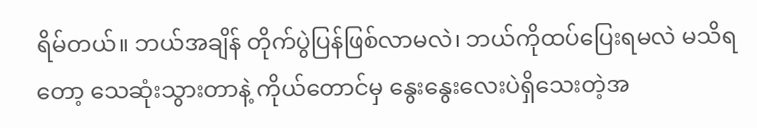ရိမ်တယ်။ ဘယ်အချိန် တိုက်ပွဲပြန်ဖြစ်လာမလဲ၊ ဘယ်ကိုထပ်ပြေးရမလဲ မသိရတော့ သေဆုံးသွားတာနဲ့ ကိုယ်တောင်မှ နွေးနွေးလေးပဲရှိသေးတဲ့အ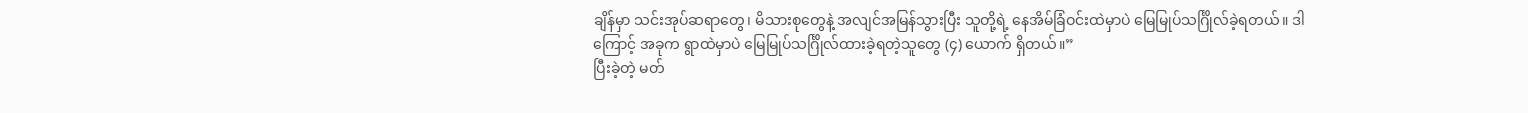ချိန်မှာ သင်းအုပ်ဆရာတွေ၊ မိသားစုတွေနဲ့ အလျင်အမြန်သွားပြီး သူတို့ရဲ့ နေအိမ်ခြံဝင်းထဲမှာပဲ မြေမြုပ်သင်္ဂြိုလ်ခဲ့ရတယ်။ ဒါကြောင့် အခုက ရွာထဲမှာပဲ မြေမြုပ်သင်္ဂြိုလ်ထားခဲ့ရတဲ့သူတွေ (၄) ယောက် ရှိတယ်။”
ပြီးခဲ့တဲ့ မတ်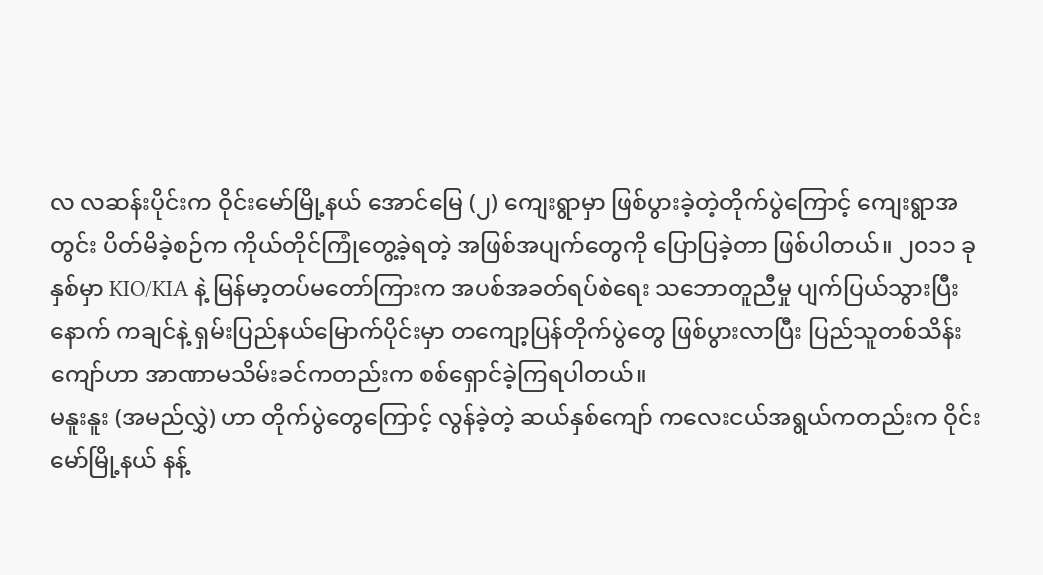လ လဆန်းပိုင်းက ဝိုင်းမော်မြို့နယ် အောင်မြေ (၂) ကျေးရွာမှာ ဖြစ်ပွားခဲ့တဲ့တိုက်ပွဲကြောင့် ကျေးရွာအတွင်း ပိတ်မိခဲ့စဉ်က ကိုယ်တိုင်ကြုံတွေ့ခဲ့ရတဲ့ အဖြစ်အပျက်တွေကို ပြောပြခဲ့တာ ဖြစ်ပါတယ်။ ၂၀၁၁ ခုနှစ်မှာ KIO/KIA နဲ့ မြန်မာ့တပ်မတော်ကြားက အပစ်အခတ်ရပ်စဲရေး သဘောတူညီမှု ပျက်ပြယ်သွားပြီးနောက် ကချင်နဲ့ ရှမ်းပြည်နယ်မြောက်ပိုင်းမှာ တကျော့ပြန်တိုက်ပွဲတွေ ဖြစ်ပွားလာပြီး ပြည်သူတစ်သိန်းကျော်ဟာ အာဏာမသိမ်းခင်ကတည်းက စစ်ရှောင်ခဲ့ကြရပါတယ်။
မနူးနူး (အမည်လွှဲ) ဟာ တိုက်ပွဲတွေကြောင့် လွန်ခဲ့တဲ့ ဆယ်နှစ်ကျော် ကလေးငယ်အရွယ်ကတည်းက ဝိုင်းမော်မြို့နယ် နန့်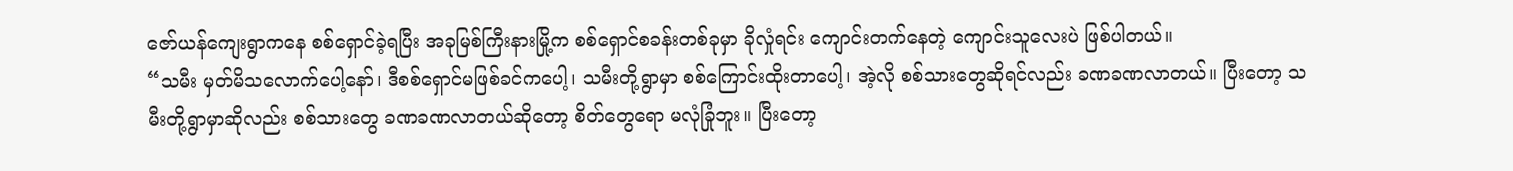ဇော်ယန်ကျေးရွာကနေ စစ်ရှောင်ခဲ့ရပြီး အခုမြစ်ကြီးနားမြို့က စစ်ရှောင်စခန်းတစ်ခုမှာ ခိုလှုံရင်း ကျောင်းတက်နေတဲ့ ကျောင်းသူလေးပဲ ဖြစ်ပါတယ်။
“သမီး မှတ်မိသလောက်ပေါ့နော်၊ ဒီစစ်ရှောင်မဖြစ်ခင်ကပေါ့၊ သမီးတို့ရွာမှာ စစ်ကြောင်းထိုးတာပေါ့၊ အဲ့လို စစ်သားတွေဆိုရင်လည်း ခဏခဏလာတယ်။ ပြီးတော့ သမီးတို့ရွာမှာဆိုလည်း စစ်သားတွေ ခဏခဏလာတယ်ဆိုတော့ စိတ်တွေရော မလုံခြုံဘူး။ ပြီးတော့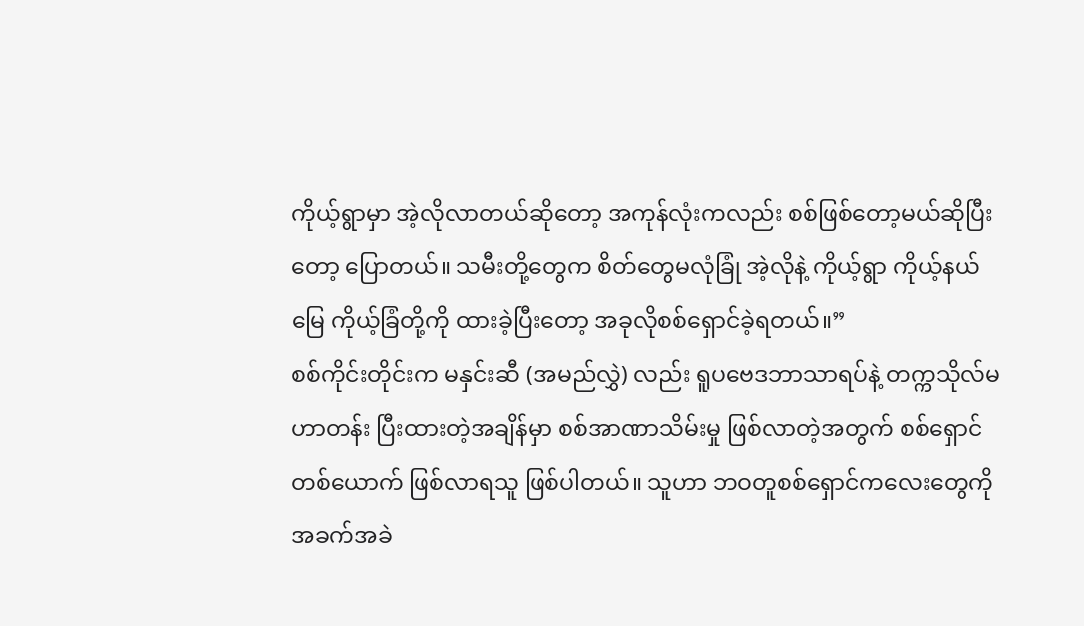ကိုယ့်ရွာမှာ အဲ့လိုလာတယ်ဆိုတော့ အကုန်လုံးကလည်း စစ်ဖြစ်တော့မယ်ဆိုပြီးတော့ ပြောတယ်။ သမီးတို့တွေက စိတ်တွေမလုံခြုံ အဲ့လိုနဲ့ ကိုယ့်ရွာ ကိုယ့်နယ်မြေ ကိုယ့်ခြံတို့ကို ထားခဲ့ပြီးတော့ အခုလိုစစ်ရှောင်ခဲ့ရတယ်။”
စစ်ကိုင်းတိုင်းက မနှင်းဆီ (အမည်လွှဲ) လည်း ရူပဗေဒဘာသာရပ်နဲ့ တက္ကသိုလ်မဟာတန်း ပြီးထားတဲ့အချိန်မှာ စစ်အာဏာသိမ်းမှု ဖြစ်လာတဲ့အတွက် စစ်ရှောင်တစ်ယောက် ဖြစ်လာရသူ ဖြစ်ပါတယ်။ သူဟာ ဘဝတူစစ်ရှောင်ကလေးတွေကို အခက်အခဲ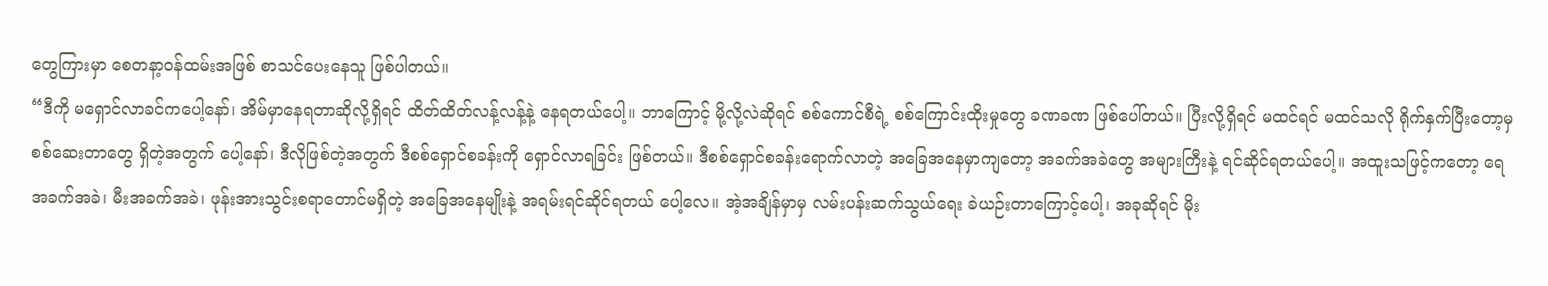တွေကြားမှာ စေတနာ့ဝန်ထမ်းအဖြစ် စာသင်ပေးနေသူ ဖြစ်ပါတယ်။
“ဒီကို မရှောင်လာခင်ကပေါ့နော်၊ အိမ်မှာနေရတာဆိုလို့ရှိရင် ထိတ်ထိတ်လန့်လန့်နဲ့ နေရတယ်ပေါ့။ ဘာကြောင့် မို့လို့လဲဆိုရင် စစ်ကောင်စီရဲ့ စစ်ကြောင်းထိုးမှုတွေ ခဏခဏ ဖြစ်ပေါ်တယ်။ ပြီးလို့ရှိရင် မထင်ရင် မထင်သလို ရိုက်နှက်ပြီးတော့မှ စစ်ဆေးတာတွေ ရှိတဲ့အတွက် ပေါ့နော်၊ ဒီလိုဖြစ်တဲ့အတွက် ဒီစစ်ရှောင်စခန်းကို ရှောင်လာရခြင်း ဖြစ်တယ်။ ဒီစစ်ရှောင်စခန်းရောက်လာတဲ့ အခြေအနေမှာကျတော့ အခက်အခဲတွေ အများကြီးနဲ့ ရင်ဆိုင်ရတယ်ပေါ့။ အထူးသဖြင့်ကတော့ ရေအခက်အခဲ၊ မီးအခက်အခဲ၊ ဖုန်းအားသွင်းစရာတောင်မရှိတဲ့ အခြေအနေမျိုးနဲ့ အရမ်းရင်ဆိုင်ရတယ် ပေါ့လေ။ အဲ့အချိန်မှာမှ လမ်းပန်းဆက်သွယ်ရေး ခဲယဉ်းတာကြောင့်ပေါ့၊ အခုဆိုရင် မိုး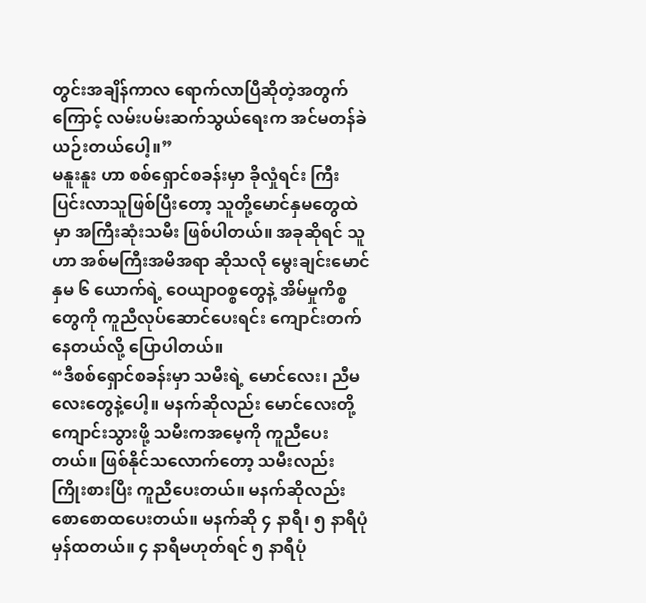တွင်းအချိန်ကာလ ရောက်လာပြီဆိုတဲ့အတွက်ကြောင့် လမ်းပမ်းဆက်သွယ်ရေးက အင်မတန်ခဲယဉ်းတယ်ပေါ့။”
မနူးနူး ဟာ စစ်ရှောင်စခန်းမှာ ခိုလှုံရင်း ကြီးပြင်းလာသူဖြစ်ပြီးတော့ သူတို့မောင်နှမတွေထဲမှာ အကြီးဆုံးသမီး ဖြစ်ပါတယ်။ အခုဆိုရင် သူဟာ အစ်မကြီးအမိအရာ ဆိုသလို မွေးချင်းမောင်နှမ ၆ ယောက်ရဲ့ ဝေယျာဝစ္စတွေနဲ့ အိမ်မှုကိစ္စတွေကို ကူညီလုပ်ဆောင်ပေးရင်း ကျောင်းတက်နေတယ်လို့ ပြောပါတယ်။
“ဒီစစ်ရှောင်စခန်းမှာ သမီးရဲ့ မောင်လေး၊ ညီမလေးတွေနဲ့ပေါ့။ မနက်ဆိုလည်း မောင်လေးတို့ ကျောင်းသွားဖို့ သမီးကအမေ့ကို ကူညီပေးတယ်။ ဖြစ်နိုင်သလောက်တော့ သမီးလည်း ကြိုးစားပြီး ကူညီပေးတယ်။ မနက်ဆိုလည်း စောစောထပေးတယ်။ မနက်ဆို ၄ နာရီ၊ ၅ နာရီပုံမှန်ထတယ်။ ၄ နာရီမဟုတ်ရင် ၅ နာရီပုံ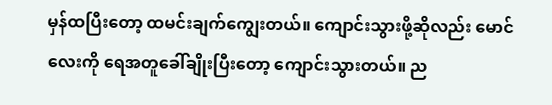မှန်ထပြီးတော့ ထမင်းချက်ကျွေးတယ်။ ကျောင်းသွားဖို့ဆိုလည်း မောင်လေးကို ရေအတူခေါ်ချိုးပြီးတော့ ကျောင်းသွားတယ်။ ည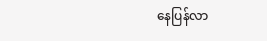နေပြန်လာ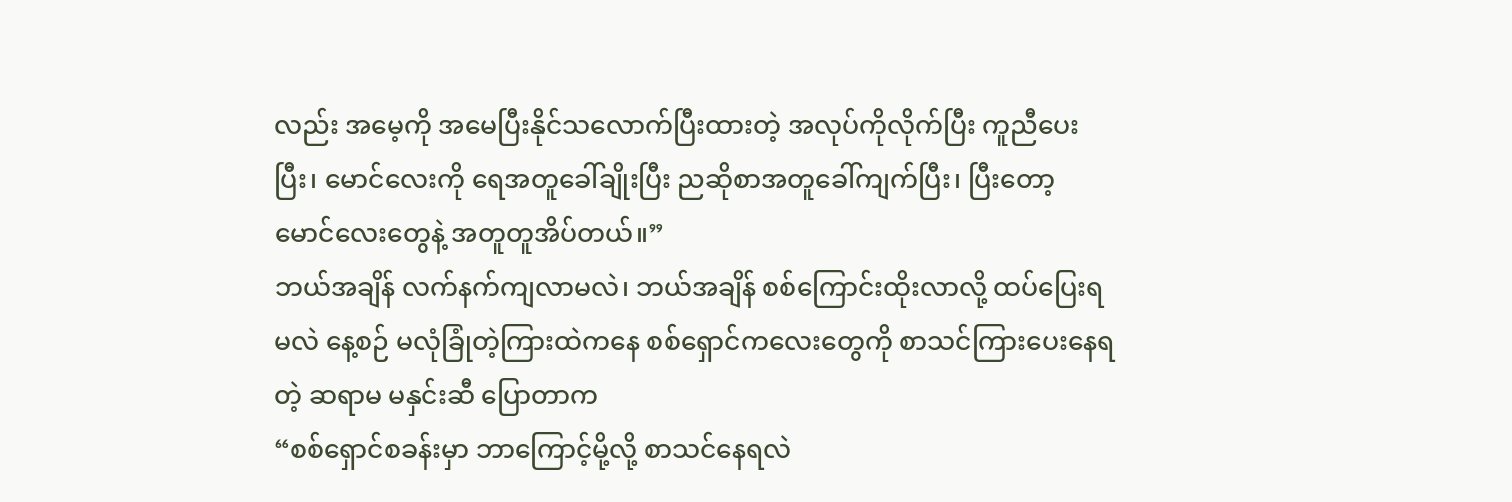လည်း အမေ့ကို အမေပြီးနိုင်သလောက်ပြီးထားတဲ့ အလုပ်ကိုလိုက်ပြီး ကူညီပေးပြီး၊ မောင်လေးကို ရေအတူခေါ်ချိုးပြီး ညဆိုစာအတူခေါ်ကျက်ပြီး၊ ပြီးတော့ မောင်လေးတွေနဲ့ အတူတူအိပ်တယ်။”
ဘယ်အချိန် လက်နက်ကျလာမလဲ၊ ဘယ်အချိန် စစ်ကြောင်းထိုးလာလို့ ထပ်ပြေးရမလဲ နေ့စဉ် မလုံခြုံတဲ့ကြားထဲကနေ စစ်ရှောင်ကလေးတွေကို စာသင်ကြားပေးနေရတဲ့ ဆရာမ မနှင်းဆီ ပြောတာက
“စစ်ရှောင်စခန်းမှာ ဘာကြောင့်မို့လို့ စာသင်နေရလဲ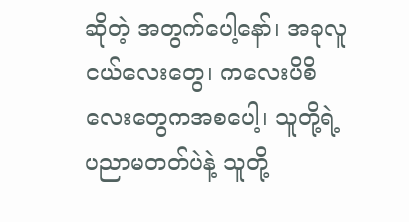ဆိုတဲ့ အတွက်ပေါ့နော်၊ အခုလူငယ်လေးတွေ၊ ကလေးပိစိလေးတွေကအစပေါ့၊ သူတို့ရဲ့ ပညာမတတ်ပဲနဲ့ သူတို့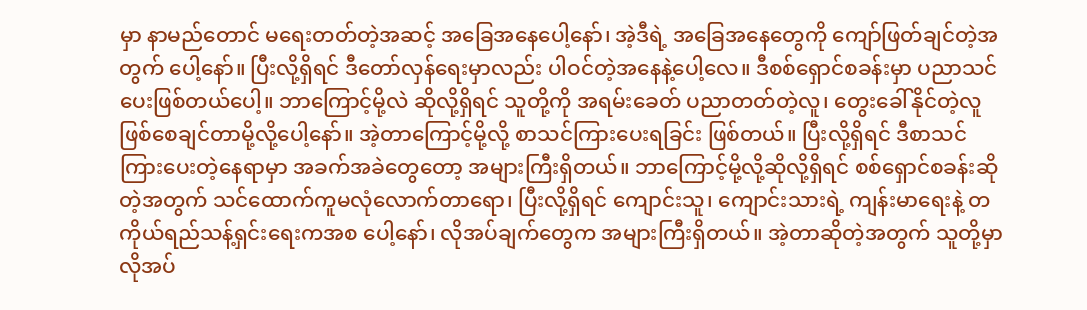မှာ နာမည်တောင် မရေးတတ်တဲ့အဆင့် အခြေအနေပေါ့နော်၊ အဲ့ဒီရဲ့ အခြေအနေတွေကို ကျော်ဖြတ်ချင်တဲ့အတွက် ပေါ့နော်။ ပြီးလို့ရှိရင် ဒီတော်လှန်ရေးမှာလည်း ပါဝင်တဲ့အနေနဲ့ပေါ့လေ။ ဒီစစ်ရှောင်စခန်းမှာ ပညာသင်ပေးဖြစ်တယ်ပေါ့။ ဘာကြောင့်မို့လဲ ဆိုလို့ရှိရင် သူတို့ကို အရမ်းခေတ် ပညာတတ်တဲ့လူ၊ တွေးခေါ်နိုင်တဲ့လူ ဖြစ်စေချင်တာမို့လို့ပေါ့နော်။ အဲ့တာကြောင့်မို့လို့ စာသင်ကြားပေးရခြင်း ဖြစ်တယ်။ ပြီးလို့ရှိရင် ဒီစာသင်ကြားပေးတဲ့နေရာမှာ အခက်အခဲတွေတော့ အများကြီးရှိတယ်။ ဘာကြောင့်မို့လို့ဆိုလို့ရှိရင် စစ်ရှောင်စခန်းဆိုတဲ့အတွက် သင်ထောက်ကူမလုံလောက်တာရော၊ ပြီးလို့ရှိရင် ကျောင်းသူ၊ ကျောင်းသားရဲ့ ကျန်းမာရေးနဲ့ တကိုယ်ရည်သန့်ရှင်းရေးကအစ ပေါ့နော်၊ လိုအပ်ချက်တွေက အများကြီးရှိတယ်။ အဲ့တာဆိုတဲ့အတွက် သူတို့မှာ လိုအပ်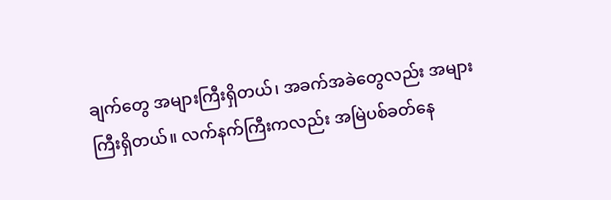ချက်တွေ အများကြီးရှိတယ်၊ အခက်အခဲတွေလည်း အများကြီးရှိတယ်။ လက်နက်ကြီးကလည်း အမြဲပစ်ခတ်နေ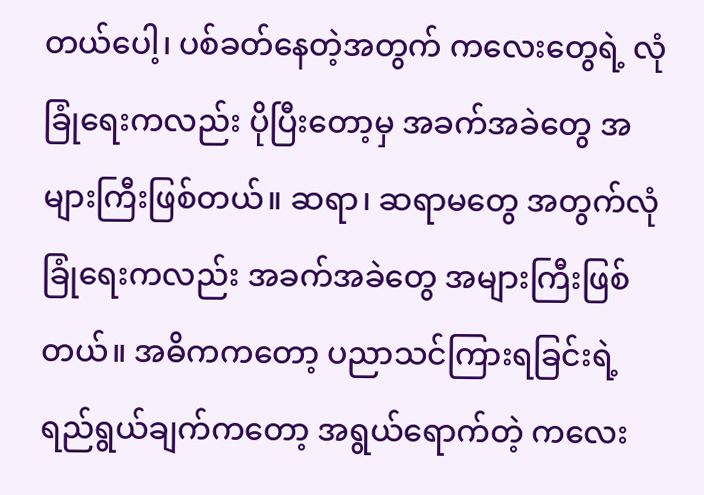တယ်ပေါ့၊ ပစ်ခတ်နေတဲ့အတွက် ကလေးတွေရဲ့ လုံခြုံရေးကလည်း ပိုပြီးတော့မှ အခက်အခဲတွေ အများကြီးဖြစ်တယ်။ ဆရာ၊ ဆရာမတွေ အတွက်လုံခြုံရေးကလည်း အခက်အခဲတွေ အများကြီးဖြစ်တယ်။ အဓိကကတော့ ပညာသင်ကြားရခြင်းရဲ့ ရည်ရွယ်ချက်ကတော့ အရွယ်ရောက်တဲ့ ကလေး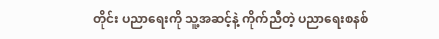တိုင်း ပညာရေးကို သူ့အဆင့်နဲ့ ကိုက်ညီတဲ့ ပညာရေးစနစ်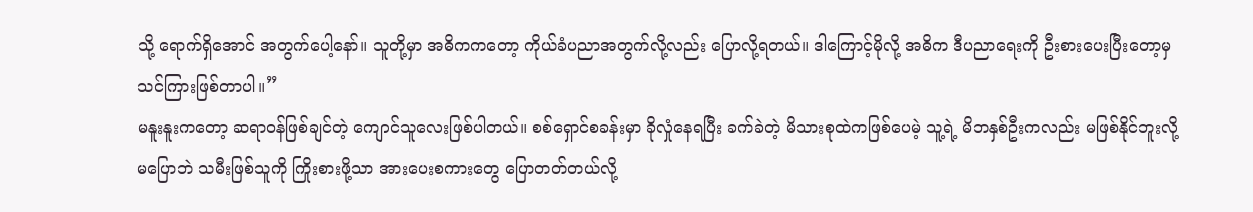သို့ ရောက်ရှိအောင် အတွက်ပေါ့နော်။ သူတို့မှာ အဓိကကတော့ ကိုယ်ခံပညာအတွက်လို့လည်း ပြောလို့ရတယ်။ ဒါကြောင့်မိုလို့ အဓိက ဒီပညာရေးကို ဦးစားပေးပြီးတော့မှ သင်ကြားဖြစ်တာပါ။”
မနူးနူးကတော့ ဆရာဝန်ဖြစ်ချင်တဲ့ ကျောင်သူလေးဖြစ်ပါတယ်။ စစ်ရှောင်စခန်းမှာ ခိုလှုံနေရပြီး ခက်ခဲတဲ့ မိသားစုထဲကဖြစ်ပေမဲ့ သူ့ရဲ့ မိဘနှစ်ဦးကလည်း မဖြစ်နိုင်ဘူးလို့ မပြောဘဲ သမီးဖြစ်သူကို ကြိုးစားဖို့သာ အားပေးစကားတွေ ပြောတတ်တယ်လို့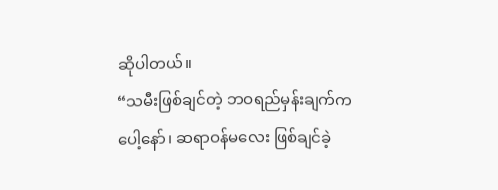ဆိုပါတယ်။
“သမီးဖြစ်ချင်တဲ့ ဘဝရည်မှန်းချက်က ပေါ့နော်၊ ဆရာဝန်မလေး ဖြစ်ချင်ခဲ့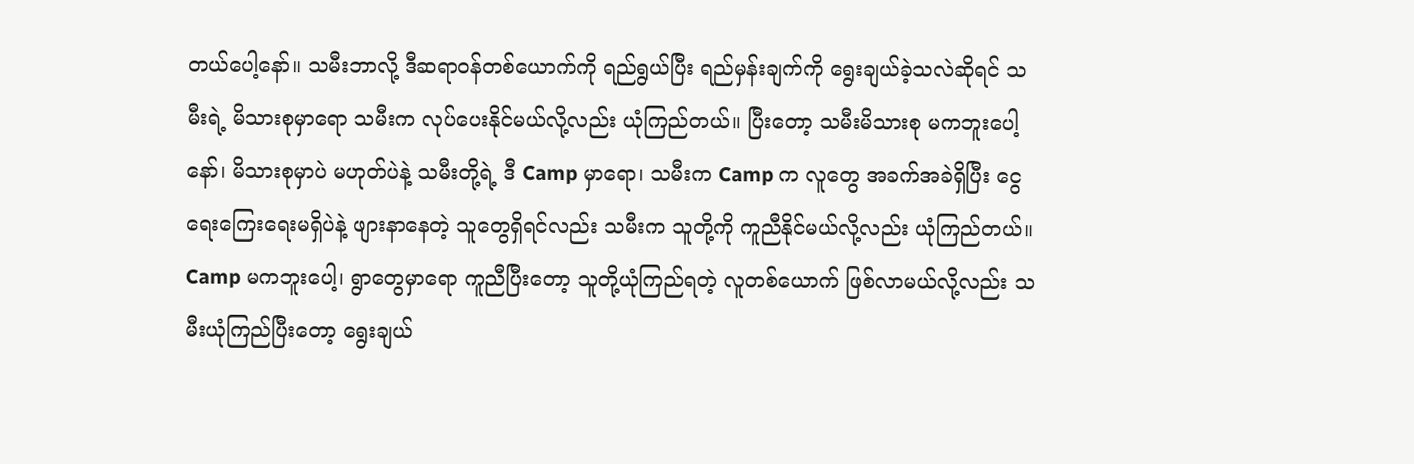တယ်ပေါ့နော်။ သမီးဘာလို့ ဒီဆရာဝန်တစ်ယောက်ကို ရည်ရွယ်ပြီး ရည်မှန်းချက်ကို ရွေးချယ်ခဲ့သလဲဆိုရင် သမီးရဲ့ မိသားစုမှာရော သမီးက လုပ်ပေးနိုင်မယ်လို့လည်း ယုံကြည်တယ်။ ပြီးတော့ သမီးမိသားစု မကဘူးပေါ့နော်၊ မိသားစုမှာပဲ မဟုတ်ပဲနဲ့ သမီးတို့ရဲ့ ဒီ Camp မှာရော၊ သမီးက Camp က လူတွေ အခက်အခဲရှိပြီး ငွေရေးကြေးရေးမရှိပဲနဲ့ ဖျားနာနေတဲ့ သူတွေရှိရင်လည်း သမီးက သူတို့ကို ကူညီနိုင်မယ်လို့လည်း ယုံကြည်တယ်။ Camp မကဘူးပေါ့၊ ရွာတွေမှာရော ကူညီပြီးတော့ သူတို့ယုံကြည်ရတဲ့ လူတစ်ယောက် ဖြစ်လာမယ်လို့လည်း သမီးယုံကြည်ပြီးတော့ ရွေးချယ်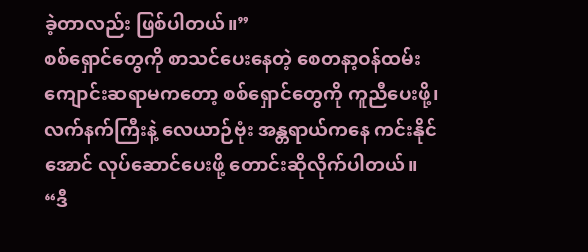ခဲ့တာလည်း ဖြစ်ပါတယ်။”
စစ်ရှောင်တွေကို စာသင်ပေးနေတဲ့ စေတနာ့ဝန်ထမ်းကျောင်းဆရာမကတော့ စစ်ရှောင်တွေကို ကူညီပေးဖို့၊ လက်နက်ကြီးနဲ့ လေယာဉ်ဗုံး အန္တရာယ်ကနေ ကင်းနိုင်အောင် လုပ်ဆောင်ပေးဖို့ တောင်းဆိုလိုက်ပါတယ်။
“ဒီ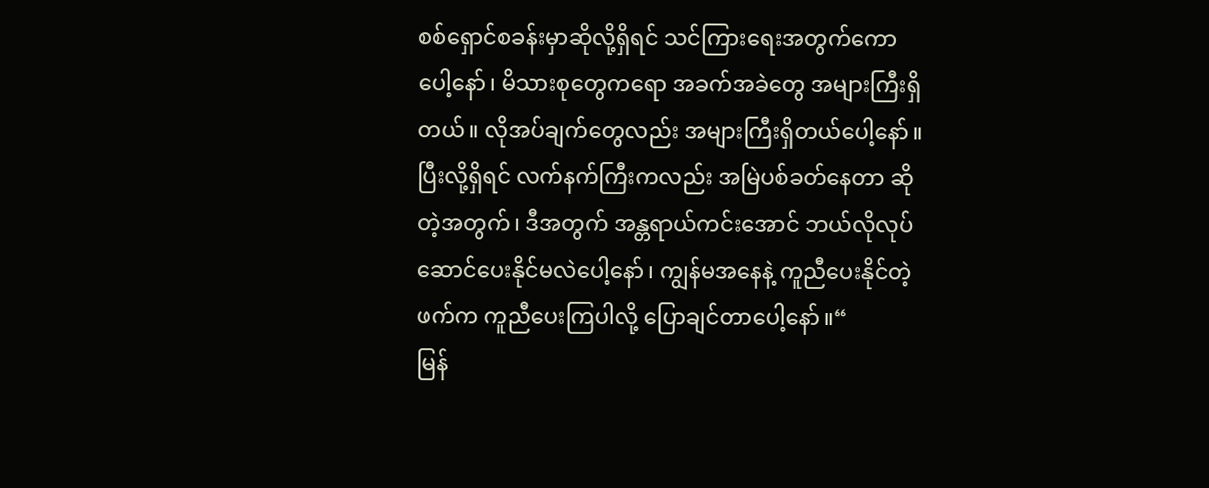စစ်ရှောင်စခန်းမှာဆိုလို့ရှိရင် သင်ကြားရေးအတွက်ကောပေါ့နော်၊ မိသားစုတွေကရော အခက်အခဲတွေ အများကြီးရှိတယ်။ လိုအပ်ချက်တွေလည်း အများကြီးရှိတယ်ပေါ့နော်။ ပြီးလို့ရှိရင် လက်နက်ကြီးကလည်း အမြဲပစ်ခတ်နေတာ ဆိုတဲ့အတွက်၊ ဒီအတွက် အန္တရာယ်ကင်းအောင် ဘယ်လိုလုပ်ဆောင်ပေးနိုင်မလဲပေါ့နော်၊ ကျွန်မအနေနဲ့ ကူညီပေးနိုင်တဲ့ဖက်က ကူညီပေးကြပါလို့ ပြောချင်တာပေါ့နော်။“
မြန်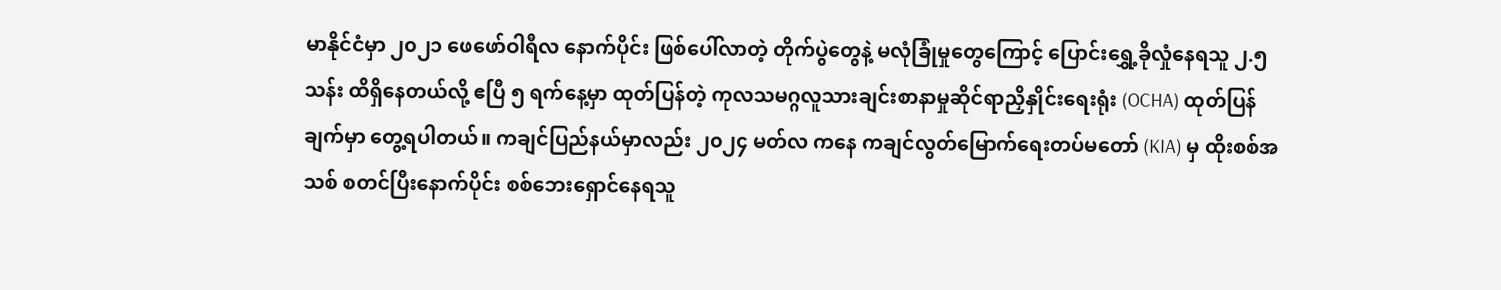မာနိုင်ငံမှာ ၂၀၂၁ ဖေဖော်ဝါရီလ နောက်ပိုင်း ဖြစ်ပေါ်လာတဲ့ တိုက်ပွဲတွေနဲ့ မလုံခြုံမှုတွေကြောင့် ပြောင်းရွှေ့ခိုလှုံနေရသူ ၂.၅ သန်း ထိရှိနေတယ်လို့ ဧပြီ ၅ ရက်နေ့မှာ ထုတ်ပြန်တဲ့ ကုလသမဂ္ဂလူသားချင်းစာနာမှုဆိုင်ရာညှိနှိုင်းရေးရုံး (OCHA) ထုတ်ပြန်ချက်မှာ တွေ့ရပါတယ်။ ကချင်ပြည်နယ်မှာလည်း ၂၀၂၄ မတ်လ ကနေ ကချင်လွတ်မြောက်ရေးတပ်မတော် (KIA) မှ ထိုးစစ်အသစ် စတင်ပြီးနောက်ပိုင်း စစ်ဘေးရှောင်နေရသူ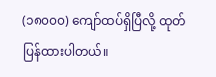(၁၈၀၀၀) ကျော်ထပ်ရှိပြီလို့ ထုတ်ပြန်ထားပါတယ်။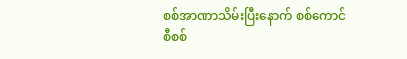စစ်အာဏာသိမ်းပြီးနောက် စစ်ကောင်စီစစ်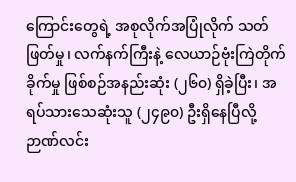ကြောင်းတွေရဲ့ အစုလိုက်အပြုံလိုက် သတ်ဖြတ်မှု၊ လက်နက်ကြီးနဲ့ လေယာဉ်ဗုံးကြဲတိုက်ခိုက်မှု ဖြစ်စဉ်အနည်းဆုံး (၂၆၀) ရှိခဲ့ပြီး၊ အရပ်သားသေဆုံးသူ (၂၄၉၀) ဦးရှိနေပြီလို့ ဉာဏ်လင်း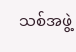သစ်အဖွဲ့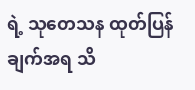ရဲ့ သုတေသန ထုတ်ပြန်ချက်အရ သိ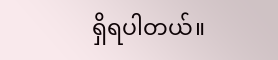ရှိရပါတယ်။